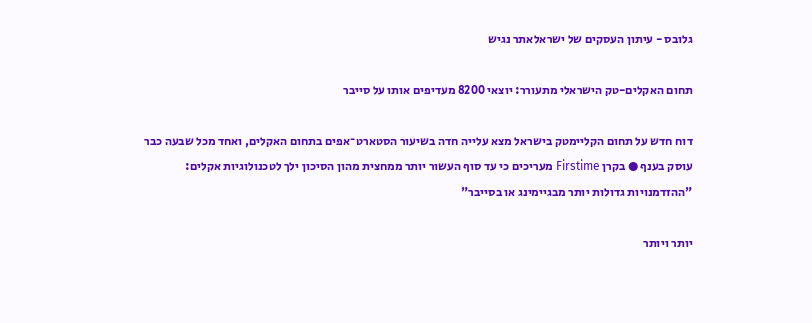גלובס - עיתון העסקים של ישראלאתר נגיש

תחום האקלים-טק הישראלי מתעורר: יוצאי 8200 מעדיפים אותו על סייבר

דוח חדש על תחום הקליימטק בישראל מצא עלייה חדה בשיעור הסטארט־אפים בתחום האקלים, ואחד מכל שבעה כבר עוסק בענף ● בקרן Firstime מעריכים כי עד סוף העשור יותר ממחצית מהון הסיכון ילך לטכנולוגיות אקלים: "ההזדמנויות גדולות יותר מבגיימינג או בסייבר"

יותר ויותר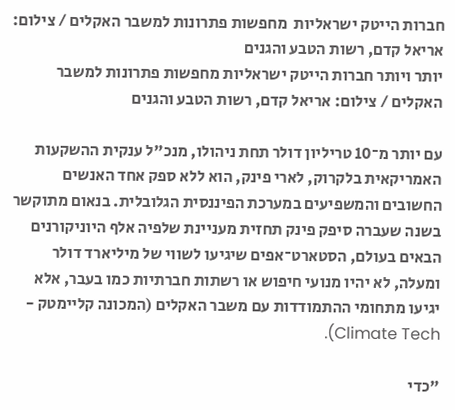חברות הייטק ישראליות  מחפשות פתרונות למשבר האקלים / צילום: אריאל קדם, רשות הטבע והגנים
יותר ויותר חברות הייטק ישראליות מחפשות פתרונות למשבר האקלים / צילום: אריאל קדם, רשות הטבע והגנים

עם יותר מ־10 טריליון דולר תחת ניהולו, מנכ"ל ענקית ההשקעות האמריקאית בלקרוק, לארי פינק, הוא ללא ספק אחד האנשים החשובים והמשפיעים במערכת הפיננסית הגלובלית. בנאום מתוקשר בשנה שעברה סיפק פינק תחזית מעניינת שלפיה אלף היוניקורנים הבאים בעולם, הסטארט־אפים שיגיעו לשווי של מיליארד דולר ומעלה, לא יהיו מנועי חיפוש או רשתות חברתיות כמו בעבר, אלא יגיעו מתחומי ההתמודדות עם משבר האקלים (המכונה קליימטק - Climate Tech).

"כדי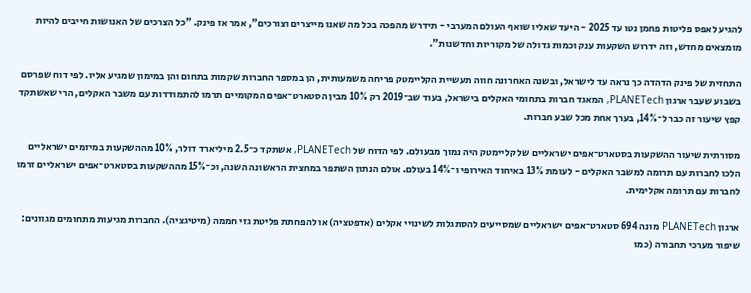להגיע לאפס פליטות פחמן נטו עד 2025 - היעד שאליו שואף העולם המערבי - תידרש מהפכה בכל מה שאנו מייצרים וצורכים", אמר אז פינק. "כל הצרכים של האנושות חייבים להיות מומצאים מחדש, וזה ידרוש השקעות ענק וכמות גדולה של מקוריות וחדשנות".

התחזית של פינק הדהדה כך נראה עד לישראל, ובשנה האחרונה חווה תעשיית הקליימטק פריחה משמעותית, הן במספר החברות שקמות בתחום והן במימון שמגיע אליו. לפי דוח שפרסם בשבוע שעבר ארגון PLANETech, המאגד חברות בתחומי האקלים בישראל, בעוד שב־2019 רק 10% מבין הסטארט־אפים המקומיים תרמו להתמודדות עם משבר האקלים, הרי שאשתקד קפץ שיעור זה כבר ל־14%, בערך אחת מכל שבע חברות.

מסורתית שיעור ההשקעות בסטארט־אפים ישראליים של קליימטק היה נמוך מבעולם. לפי הדוח של PLANETech, אשתקד כ־2.5 מיליארד דולר, 10% מההשקעות במיזמים ישראליים הלכו לחברות עם תרומה למשבר האקלים - לעומת 13% באיחוד האירופי ו־14% בעולם. אולם הנתון השתפר במחצית הראשונה השנה, וכ־15% מההשקעות בסטארט־אפים ישראליים זרמו לחברות עם תרומה אקלימית.

ארגון PLANETech מונה 694 סטארט־אפים ישראליים שמסייעים להסתגלות לשינויי אקלים (אדפטציה) או להפחתת פליטת גזי חממה (מיטיגציה). החברות מגיעות מתחומים מגוונים: שיפור מערכי תחבורה (כמו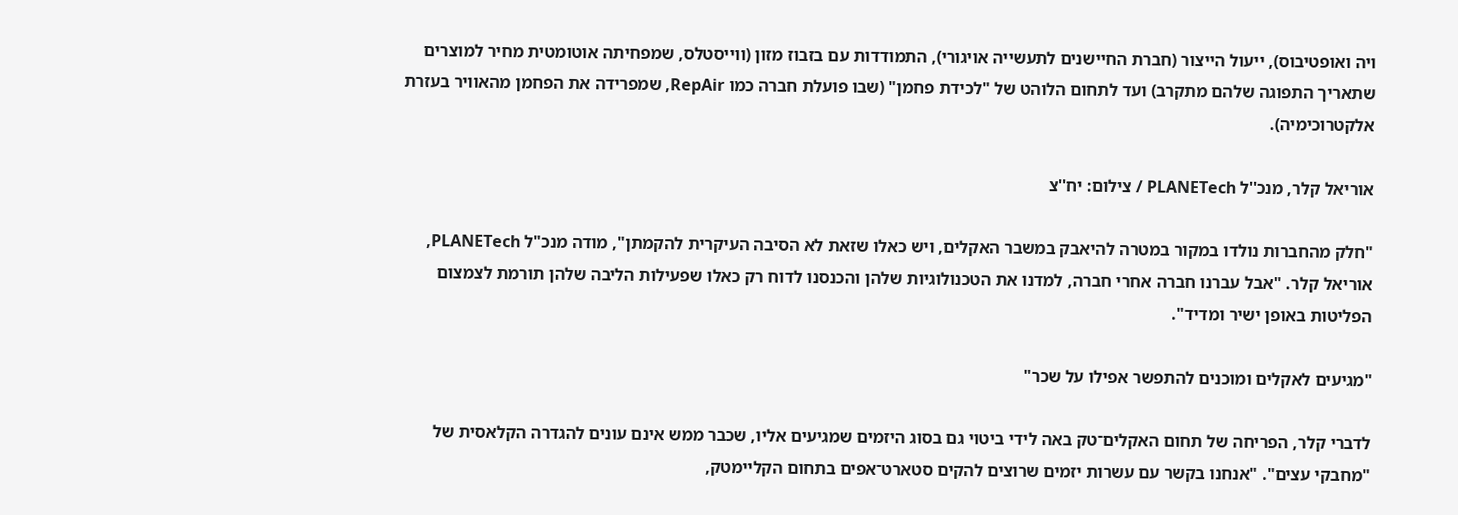ויה ואופטיבוס), ייעול הייצור (חברת החיישנים לתעשייה אויגורי), התמודדות עם בזבוז מזון (ווייסטלס, שמפחיתה אוטומטית מחיר למוצרים שתאריך התפוגה שלהם מתקרב) ועד לתחום הלוהט של "לכידת פחמן" (שבו פועלת חברה כמו RepAir, שמפרידה את הפחמן מהאוויר בעזרת אלקטרוכימיה).

אוריאל קלר, מנכ''ל PLANETech / צילום: יח''צ

"חלק מהחברות נולדו במקור במטרה להיאבק במשבר האקלים, ויש כאלו שזאת לא הסיבה העיקרית להקמתן", מודה מנכ"ל PLANETech, אוריאל קלר. "אבל עברנו חברה אחרי חברה, למדנו את הטכנולוגיות שלהן והכנסנו לדוח רק כאלו שפעילות הליבה שלהן תורמת לצמצום הפליטות באופן ישיר ומדיד".

"מגיעים לאקלים ומוכנים להתפשר אפילו על שכר"

לדברי קלר, הפריחה של תחום האקלים־טק באה לידי ביטוי גם בסוג היזמים שמגיעים אליו, שכבר ממש אינם עונים להגדרה הקלאסית של "מחבקי עצים". "אנחנו בקשר עם עשרות יזמים שרוצים להקים סטארט־אפים בתחום הקליימטק,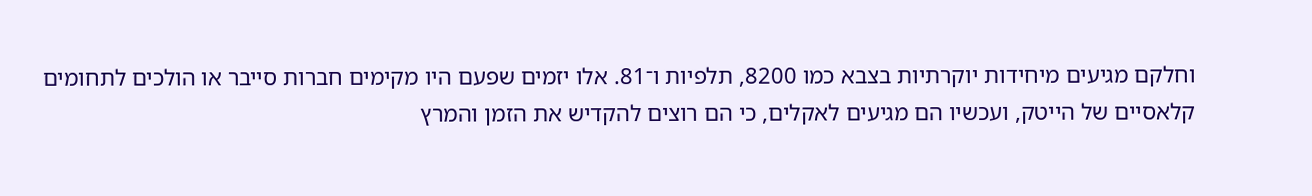וחלקם מגיעים מיחידות יוקרתיות בצבא כמו 8200, תלפיות ו־81. אלו יזמים שפעם היו מקימים חברות סייבר או הולכים לתחומים קלאסיים של הייטק, ועכשיו הם מגיעים לאקלים, כי הם רוצים להקדיש את הזמן והמרץ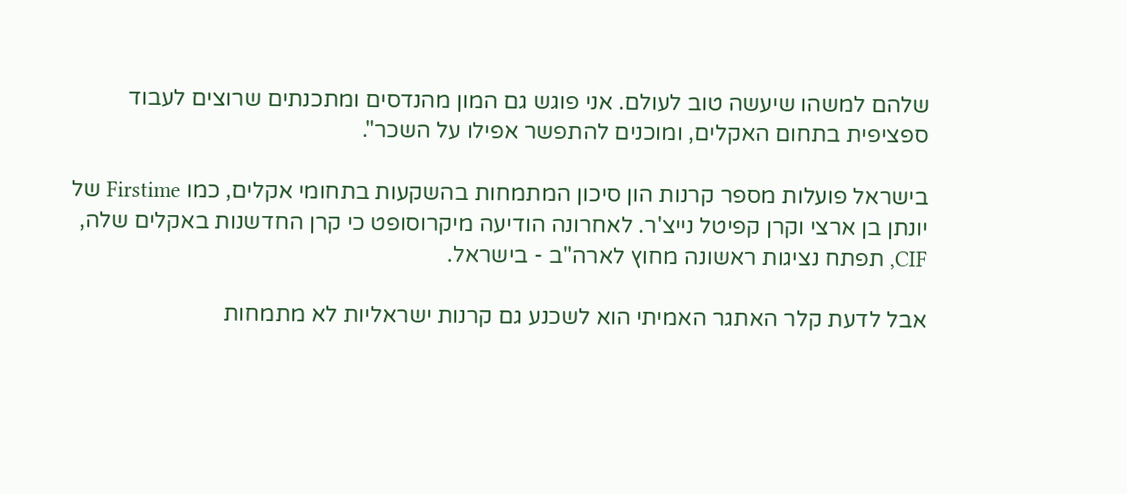שלהם למשהו שיעשה טוב לעולם. אני פוגש גם המון מהנדסים ומתכנתים שרוצים לעבוד ספציפית בתחום האקלים, ומוכנים להתפשר אפילו על השכר".

בישראל פועלות מספר קרנות הון סיכון המתמחות בהשקעות בתחומי אקלים, כמו Firstime של יונתן בן ארצי וקרן קפיטל נייצ'ר. לאחרונה הודיעה מיקרוסופט כי קרן החדשנות באקלים שלה, CIF, תפתח נציגות ראשונה מחוץ לארה"ב - בישראל.

אבל לדעת קלר האתגר האמיתי הוא לשכנע גם קרנות ישראליות לא מתמחות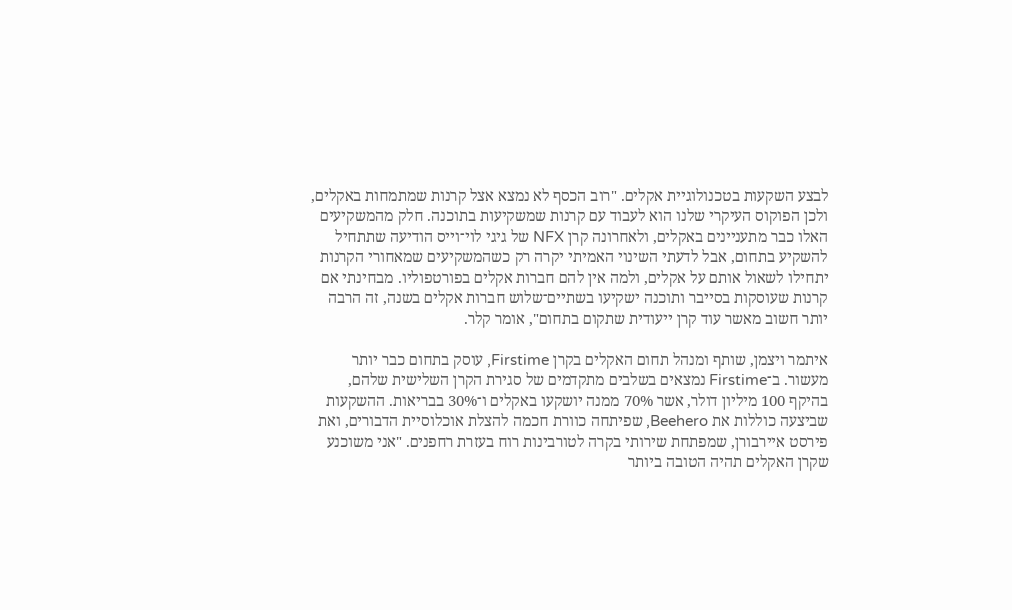לבצע השקעות בטכנולוגיית אקלים. "רוב הכסף לא נמצא אצל קרנות שמתמחות באקלים, ולכן הפוקוס העיקרי שלנו הוא לעבוד עם קרנות שמשקיעות בתוכנה. חלק מהמשקיעים האלו כבר מתעניינים באקלים, ולאחרונה קרן NFX של גיגי לוי־וייס הודיעה שתתחיל להשקיע בתחום, אבל לדעתי השינוי האמיתי יקרה רק כשהמשקיעים שמאחורי הקרנות יתחילו לשאול אותם על אקלים, ולמה אין להם חברות אקלים בפורטפוליו. מבחינתי אם קרנות שעוסקות בסייבר ותוכנה ישקיעו בשתיים־שלוש חברות אקלים בשנה, זה הרבה יותר חשוב מאשר עוד קרן ייעודית שתקום בתחום", אומר קלר.

איתמר ויצמן, שותף ומנהל תחום האקלים בקרן Firstime, עוסק בתחום כבר יותר מעשור. ב־Firstime נמצאים בשלבים מתקדמים של סגירת הקרן השלישית שלהם, בהיקף 100 מיליון דולר, אשר 70% ממנה יושקעו באקלים ו־30% בבריאות. ההשקעות שביצעה כוללות את Beehero, שפיתחה כוורת חכמה להצלת אוכלוסיית הדבורים, ואת פירסט איירבורן, שמפתחת שירותי בקרה לטורבינות רוח בעזרת רחפנים. "אני משוכנע שקרן האקלים תהיה הטובה ביותר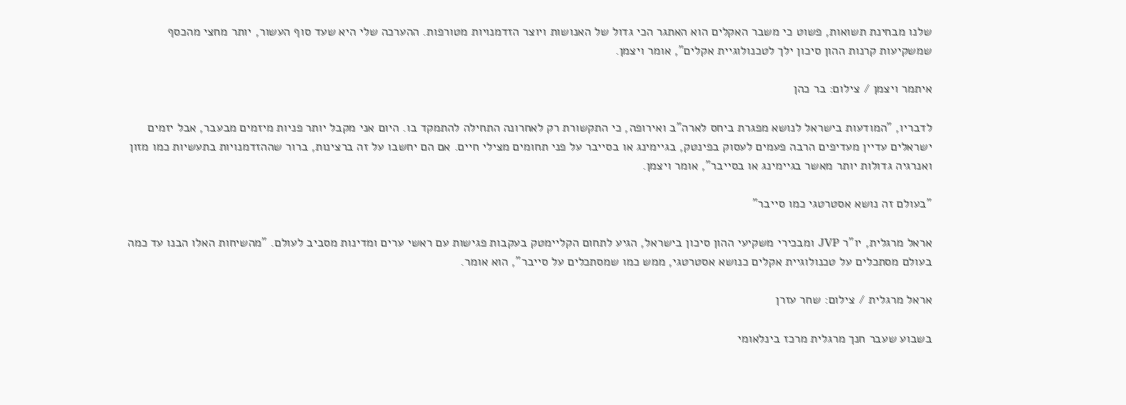שלנו מבחינת תשואות, פשוט כי משבר האקלים הוא האתגר הכי גדול של האנושות ויוצר הזדמנויות מטורפות. ההערכה שלי היא שעד סוף העשור, יותר מחצי מהכסף שמשקיעות קרנות ההון סיכון ילך לטכנולוגיית אקלים", אומר ויצמן.

איתמר ויצמן / צילום: בר כהן

לדבריו, "המודעות בישראל לנושא מפגרת ביחס לארה"ב ואירופה, כי התקשורת רק לאחרונה התחילה להתמקד בו. היום אני מקבל יותר פניות מיזמים מבעבר, אבל יזמים ישראלים עדיין מעדיפים הרבה פעמים לעסוק בפינטק, בגיימינג או בסייבר על פני תחומים מצילי חיים. אם הם יחשבו על זה ברצינות, ברור שההזדמנויות בתעשיות כמו מזון ואנרגיה גדולות יותר מאשר בגיימינג או בסייבר", אומר ויצמן.

"בעולם זה נושא אסטרטגי כמו סייבר"

אראל מרגלית, יו"ר JVP ומבכירי משקיעי ההון סיכון בישראל, הגיע לתחום הקליימטק בעקבות פגישות עם ראשי ערים ומדינות מסביב לעולם. "מהשיחות האלו הבנו עד כמה בעולם מסתכלים על טכנולוגיית אקלים כנושא אסטרטגי, ממש כמו שמסתכלים על סייבר", הוא אומר.

אראל מרגלית / צילום: שחר עזרן

בשבוע שעבר חנך מרגלית מרכז בינלאומי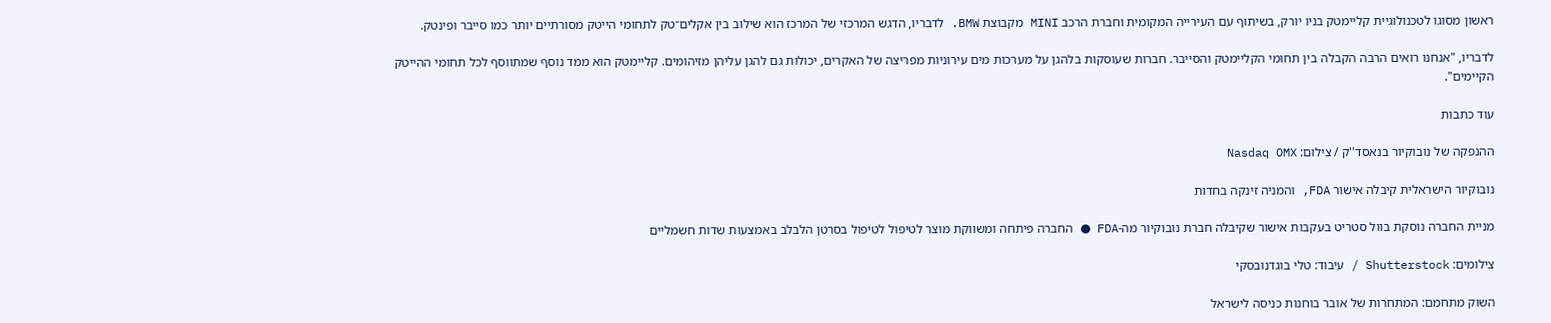ראשון מסוגו לטכנולוגיית קליימטק בניו יורק, בשיתוף עם העירייה המקומית וחברת הרכב MINI מקבוצת BMW. לדבריו, הדגש המרכזי של המרכז הוא שילוב בין אקלים־טק לתחומי הייטק מסורתיים יותר כמו סייבר ופינטק.

לדבריו, "אנחנו רואים הרבה הקבלה בין תחומי הקליימטק והסייבר. חברות שעוסקות בלהגן על מערכות מים עירוניות מפריצה של האקרים, יכולות גם להגן עליהן מזיהומים. קליימטק הוא ממד נוסף שמתווסף לכל תחומי ההייטק הקיימים".

עוד כתבות

ההנפקה של נובוקיור בנאסד''ק / צילום: Nasdaq OMX

נובוקיור הישראלית קיבלה אישור FDA, והמניה זינקה בחדות

מניית החברה נוסקת בוול סטריט בעקבות אישור שקיבלה חברת נובוקיור מה-FDA ● החברה פיתחה ומשווקת מוצר לטיפול לטיפול בסרטן הלבלב באמצעות שדות חשמליים

צילומים: Shutterstock / עיבוד: טלי בוגדנובסקי

השוק מתחמם: המתחרות של אובר בוחנות כניסה לישראל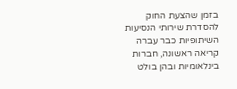בזמן שהצעת החוק להסדרת שירותי הנסיעות השיתופיות כבר עברה קריאה ראשונה, חברות בינלאומיות ובהן בולט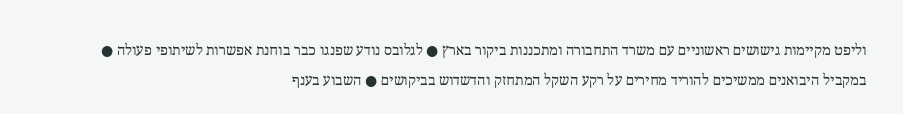וליפט מקיימות גישושים ראשוניים עם משרד התחבורה ומתכננות ביקור בארץ ● לגלובס נודע שפנגו כבר בוחנת אפשרות לשיתופי פעולה ● במקביל היבואנים ממשיכים להוריד מחירים על רקע השקל המתחזק והדשדוש בביקושים ● השבוע בענף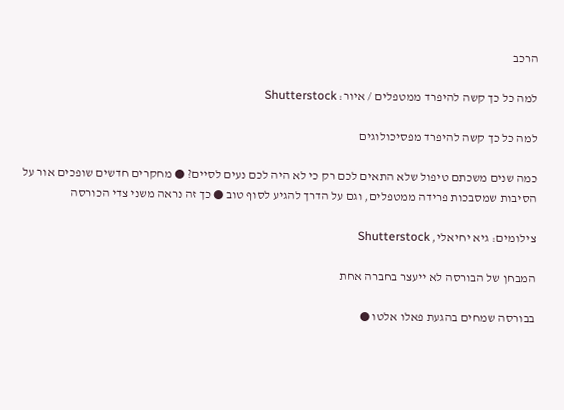הרכב

למה כל כך קשה להיפרד ממטפלים / איור: Shutterstock

למה כל כך קשה להיפרד מפסיכולוגים

כמה שנים משכתם טיפול שלא התאים לכם רק כי לא היה לכם נעים לסיים? ● מחקרים חדשים שופכים אור על הסיבות שמסבכות פרידה ממטפלים, וגם על הדרך להגיע לסוף טוב ● כך זה נראה משני צדי הכורסה

צילומים: גיא יחיאלי, Shutterstock

המבחן של הבורסה לא ייעצר בחברה אחת

בבורסה שמחים בהגעת פאלו אלטו ●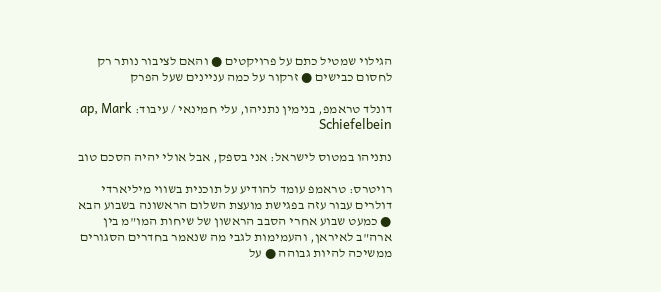הגילוי שמטיל כתם על פרויקטים ● והאם לציבור נותר רק לחסום כבישים ● זרקור על כמה עניינים שעל הפרק

דונלד טראמפ, בנימין נתניהו, עלי חמינאי / עיבוד: ap, Mark Schiefelbein

נתניהו במטוס לישראל: אני בספק, אבל אולי יהיה הסכם טוב

רויטרס: טראמפ עומד להודיע על תוכנית בשווי מיליארדי דולרים עבור עזה בפגישת מועצת השלום הראשונה בשבוע הבא ● כמעט שבוע אחרי הסבב הראשון של שיחות המו"מ בין ארה"ב לאיראן, והעמימות לגבי מה שנאמר בחדרים הסגורים ממשיכה להיות גבוהה ● על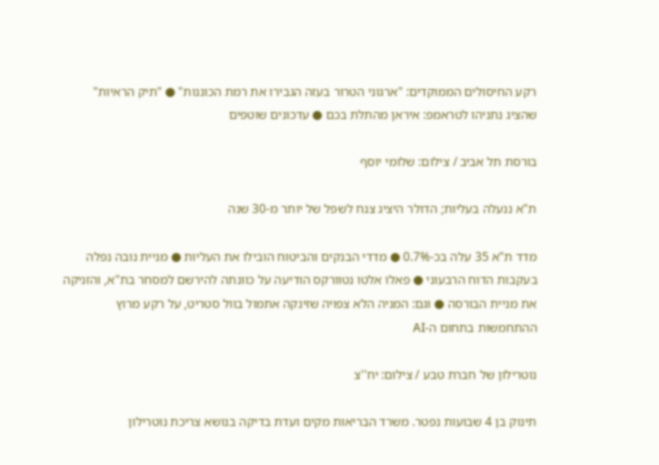רקע החיסולים הממוקדים: "ארגוני הטרור בעזה הגבירו את רמת הכוננות" ● "תיק הראיות" שהציג נתניהו לטראמפ: איראן מהתלת בכם ● עדכונים שוטפים

בורסת תל אביב / צילום: שלומי יוסף

ת"א ננעלה בעליות; הדולר היציג צנח לשפל של יותר מ-30 שנה

מדד ת"א 35 עלה בכ-0.7% ● מדדי הבנקים והביטוח הובילו את העליות ● מניית נובה נפלה בעקבות הדוח הרבעוני ● פאלו אלטו נטוורקס הודיעה על כוונתה להירשם למסחר בת"א, והזניקה את מניית הבורסה ● וגם: המניה הלא צפויה שזינקה אתמול בוול סטריט, על רקע מרוץ ההתחמשות בתחום ה-AI

נוטרילון של חברת טבע / צילום: יח''צ

תינוק בן 4 שבועות נפטר. משרד הבריאות מקים ועדת בדיקה בנושא צריכת נוטרילון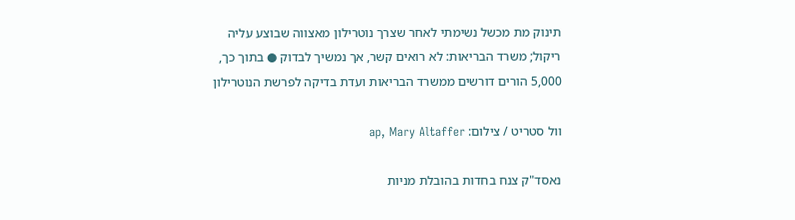תינוק מת מכשל נשימתי לאחר שצרך נוטרילון מאצווה שבוצע עליה ריקול; משרד הבריאות: לא רואים קשר, אך נמשיך לבדוק ● בתוך כך, 5,000 הורים דורשים ממשרד הבריאות ועדת בדיקה לפרשת הנוטרילון

וול סטריט / צילום: ap, Mary Altaffer

נאסד"ק צנח בחדות בהובלת מניות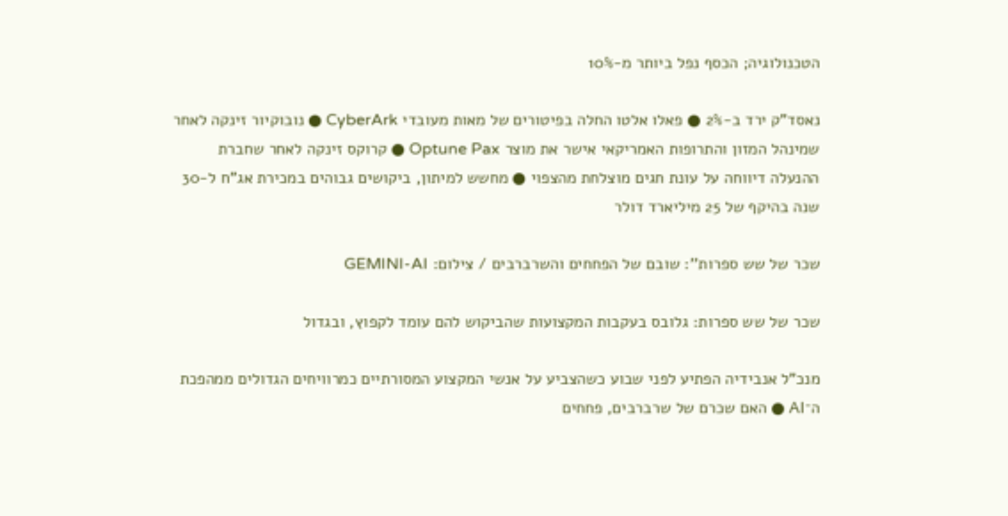הטכנולוגיה; הכסף נפל ביותר מ-10%

נאסד"ק ירד ב-2% ● פאלו אלטו החלה בפיטורים של מאות מעובדי CyberArk ● נובוקיור זינקה לאחר שמינהל המזון והתרופות האמריקאי אישר את מוצר Optune Pax ● קרוקס זינקה לאחר שחברת ההנעלה דיווחה על עונת חגים מוצלחת מהצפוי ● מחשש למיתון, ביקושים גבוהים במכירת אג"ח ל-30 שנה בהיקף של 25 מיליארד דולר

שכר של שש ספרות'': שובם של הפחחים והשרברבים / צילום: GEMINI-AI

שכר של שש ספרות: גלובס בעקבות המקצועות שהביקוש להם עומד לקפוץ, ובגדול

מנכ"ל אנבידיה הפתיע לפני שבוע כשהצביע על אנשי המקצוע המסורתיים כמרוויחים הגדולים ממהפכת ה־AI ● האם שכרם של שרברבים, פחחים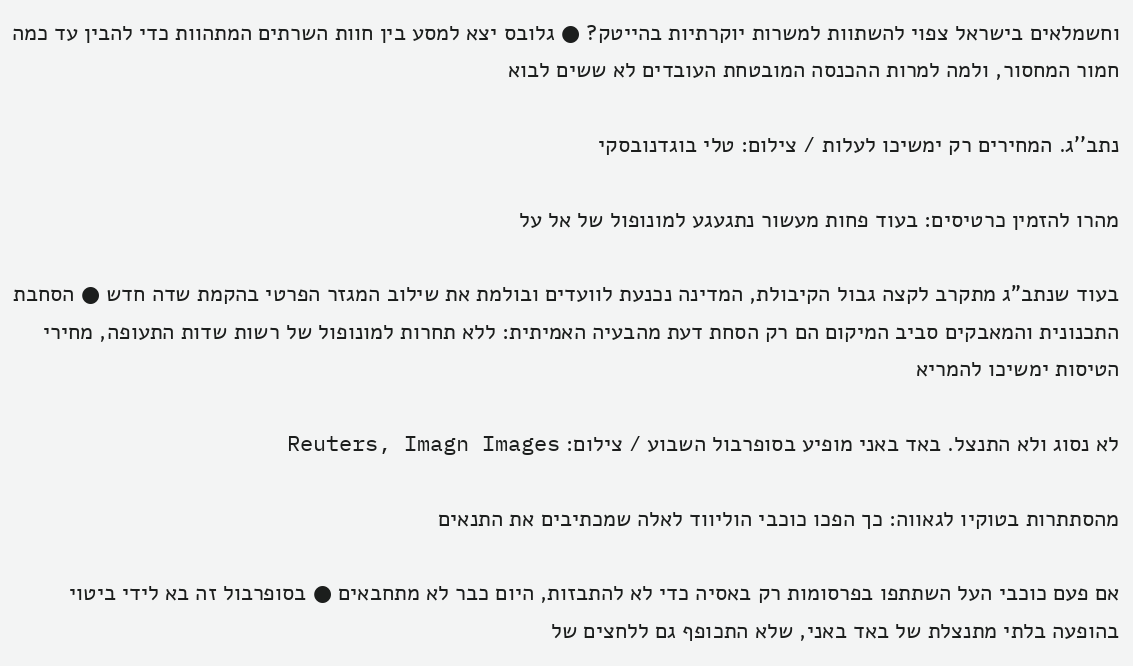וחשמלאים בישראל צפוי להשתוות למשרות יוקרתיות בהייטק? ● גלובס יצא למסע בין חוות השרתים המתהוות כדי להבין עד כמה חמור המחסור, ולמה למרות ההכנסה המובטחת העובדים לא ששים לבוא

נתב''ג. המחירים רק ימשיכו לעלות / צילום: טלי בוגדנובסקי

מהרו להזמין כרטיסים: בעוד פחות מעשור נתגעגע למונופול של אל על

בעוד שנתב"ג מתקרב לקצה גבול הקיבולת, המדינה נכנעת לוועדים ובולמת את שילוב המגזר הפרטי בהקמת שדה חדש ● הסחבת התכנונית והמאבקים סביב המיקום הם רק הסחת דעת מהבעיה האמיתית: ללא תחרות למונופול של רשות שדות התעופה, מחירי הטיסות ימשיכו להמריא

לא נסוג ולא התנצל. באד באני מופיע בסופרבול השבוע / צילום: Reuters, Imagn Images

מהסתתרות בטוקיו לגאווה: כך הפכו כוכבי הוליווד לאלה שמכתיבים את התנאים

אם פעם כוכבי העל השתתפו בפרסומות רק באסיה כדי לא להתבזות, היום כבר לא מתחבאים ● בסופרבול זה בא לידי ביטוי בהופעה בלתי מתנצלת של באד באני, שלא התכופף גם ללחצים של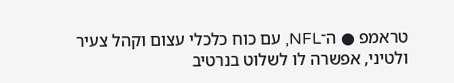טראמפ ● ה־NFL, עם כוח כלכלי עצום וקהל צעיר ולטיני, אפשרה לו לשלוט בנרטיב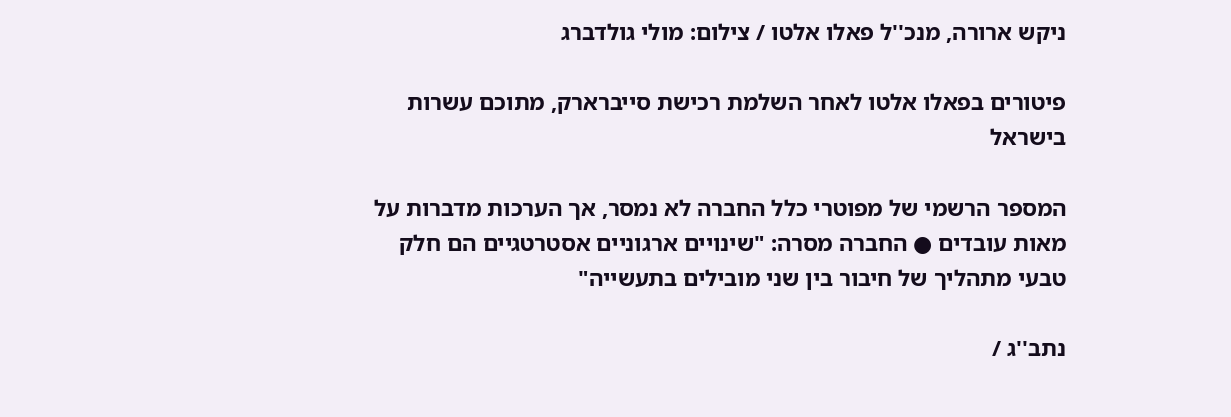ניקש ארורה, מנכ''ל פאלו אלטו / צילום: מולי גולדברג

פיטורים בפאלו אלטו לאחר השלמת רכישת סייברארק, מתוכם עשרות בישראל

המספר הרשמי של מפוטרי כלל החברה לא נמסר, אך הערכות מדברות על מאות עובדים ● החברה מסרה: "שינויים ארגוניים אסטרטגיים הם חלק טבעי מתהליך של חיבור בין שני מובילים בתעשייה"

נתב''ג /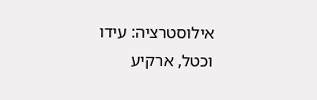אילוסטרציה: עידו וכטל, ארקיע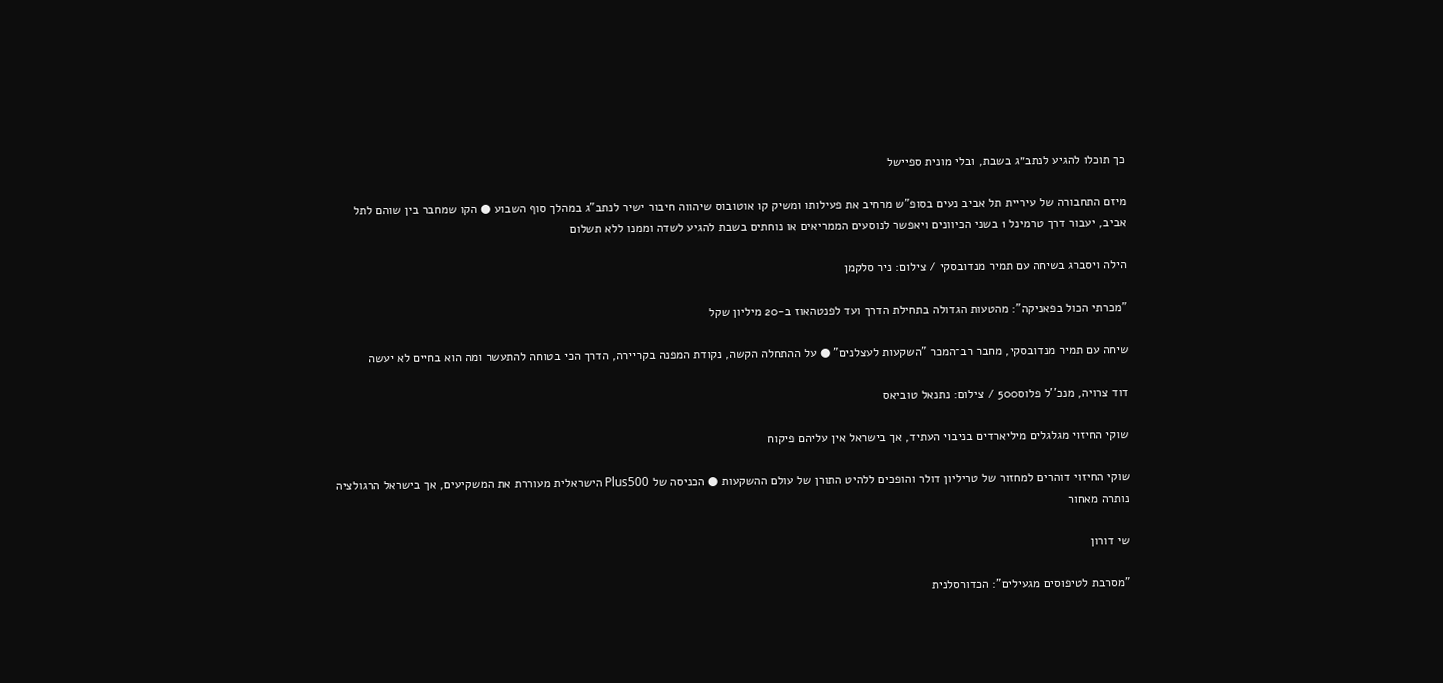כך תוכלו להגיע לנתב״ג בשבת, ובלי מונית ספיישל

מיזם התחבורה של עיריית תל אביב נעים בסופ"ש מרחיב את פעילותו ומשיק קו אוטובוס שיהווה חיבור ישיר לנתב”ג במהלך סוף השבוע ● הקו שמחבר בין שוהם לתל אביב, יעבור דרך טרמינל 1 בשני הכיוונים ויאפשר לנוסעים הממריאים או נוחתים בשבת להגיע לשדה וממנו ללא תשלום

הילה ויסברג בשיחה עם תמיר מנדובסקי / צילום: ניר סלקמן

"מכרתי הכול בפאניקה": מהטעות הגדולה בתחילת הדרך ועד לפנטהאוז ב-20 מיליון שקל

שיחה עם תמיר מנדובסקי, מחבר רב־המכר "השקעות לעצלנים" ● על ההתחלה הקשה, נקודת המפנה בקריירה, הדרך הכי בטוחה להתעשר ומה הוא בחיים לא יעשה

דוד צרויה, מנכ''ל פלוס500 / צילום: נתנאל טוביאס

שוקי החיזוי מגלגלים מיליארדים בניבוי העתיד, אך בישראל אין עליהם פיקוח

שוקי החיזוי דוהרים למחזור של טריליון דולר והופכים ללהיט התורן של עולם ההשקעות ● הכניסה של Plus500 הישראלית מעוררת את המשקיעים, אך בישראל הרגולציה נותרה מאחור

שי דורון

"מסרבת לטיפוסים מגעילים": הכדורסלנית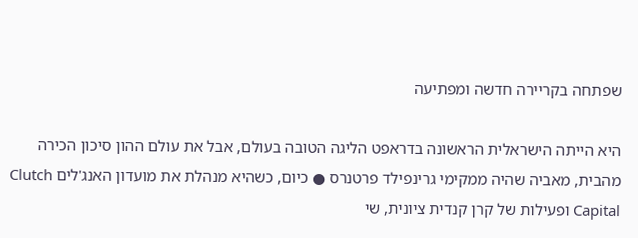שפתחה בקריירה חדשה ומפתיעה

היא הייתה הישראלית הראשונה בדראפט הליגה הטובה בעולם, אבל את עולם ההון סיכון הכירה מהבית, מאביה שהיה ממקימי גרינפילד פרטנרס ● כיום, כשהיא מנהלת את מועדון האנג'לים Clutch Capital ופעילות של קרן קנדית ציונית, שי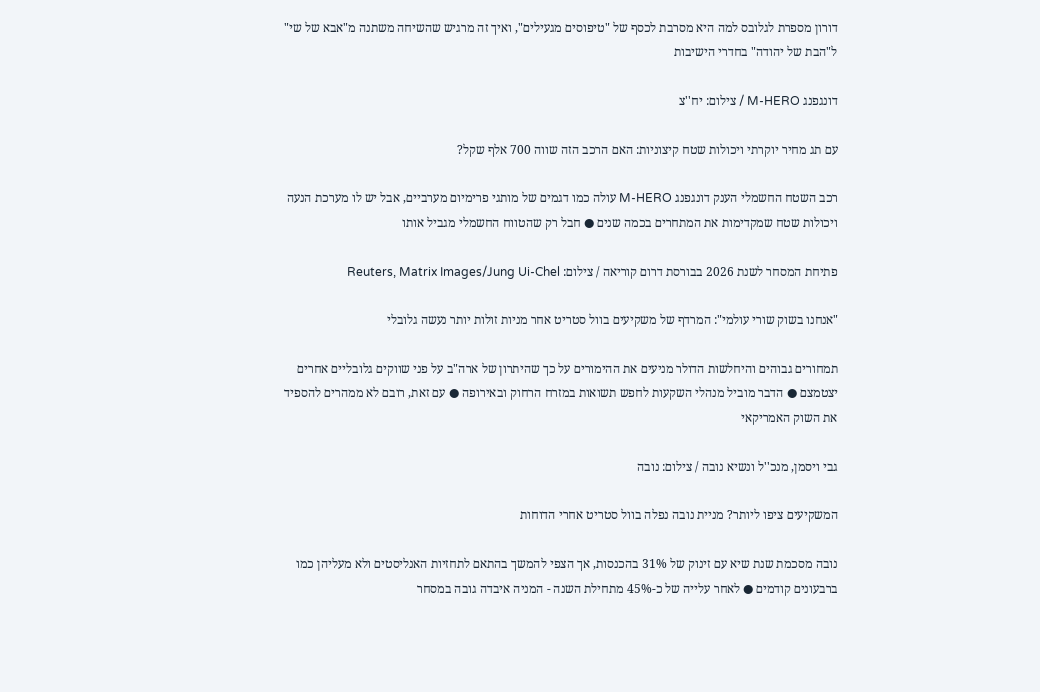דורון מספרת לגלובס למה היא מסרבת לכסף של "טיפוסים מגעילים", ואיך זה מרגיש שהשיחה משתנה מ"אבא של שי" ל"הבת של יהודה" בחדרי הישיבות

דונגפנג M-HERO / צילום: יח''צ

עם תג מחיר יוקרתי ויכולות שטח קיצוניות: האם הרכב הזה שווה 700 אלף שקל?

רכב השטח החשמלי הענק דונגפנג M-HERO עולה כמו דגמים של מותגי פרימיום מערביים, אבל יש לו מערכת הנעה ויכולות שטח שמקדימות את המתחרים בכמה שנים ● חבל רק שהטווח החשמלי מגביל אותו

פתיחת המסחר לשנת 2026 בבורסת דרום קוריאה / צילום: Reuters, Matrix Images/Jung Ui-Chel

"אנחנו בשוק שורי עולמי": המרדף של משקיעים בוול סטריט אחר מניות זולות יותר נעשה גלובלי

תמחורים גבוהים והיחלשות הדולר מניעים את ההימורים על כך שהיתרון של ארה"ב על פני שווקים גלובליים אחרים יצטמצם ● הדבר מוביל מנהלי השקעות לחפש תשואות במזרח הרחוק ובאירופה ● עם זאת, רובם לא ממהרים להספיד את השוק האמריקאי

גבי ויסמן, מנכ''ל ונשיא נובה / צילום: נובה

המשקיעים ציפו ליותר? מניית נובה נפלה בוול סטריט אחרי הדוחות

נובה מסכמת שנת שיא עם זינוק של 31% בהכנסות, אך הצפי להמשך בהתאם לתחזיות האנליסטים ולא מעליהן כמו ברבעונים קודמים ● לאחר עלייה של כ-45% מתחילת השנה - המניה איבדה גובה במסחר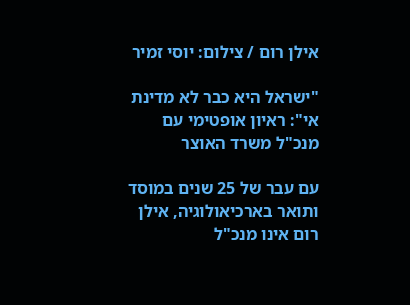אילן רום / צילום: יוסי זמיר

"ישראל היא כבר לא מדינת אי": ראיון אופטימי עם מנכ"ל משרד האוצר

עם עבר של 25 שנים במוסד ותואר בארכיאולוגיה, אילן רום אינו מנכ"ל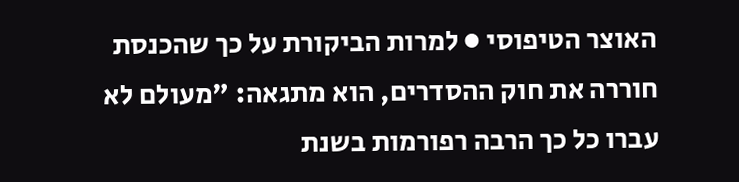האוצר הטיפוסי ● למרות הביקורת על כך שהכנסת חוררה את חוק ההסדרים, הוא מתגאה: "מעולם לא עברו כל כך הרבה רפורמות בשנת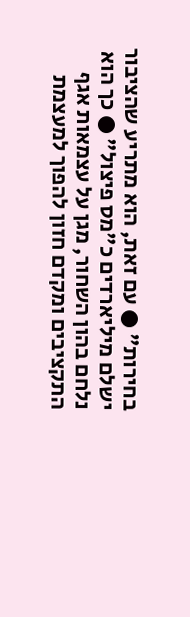בחירות" ● עם זאת, הוא מתריע שהציבור ישלם מיליארדים כ"מס פיצול" ● כך הוא נלחם בהון השחור, מגן על עצמאות אגף התקציבים ומקדם חזון להפוך למעצמת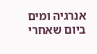אנרגיה ומים ביום שאחרי